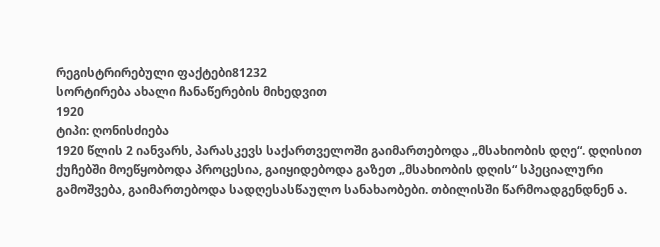რეგისტრირებული ფაქტები81232
სორტირება ახალი ჩანაწერების მიხედვით
1920
ტიპი: ღონისძიება
1920 წლის 2 იანვარს, პარასკევს საქართველოში გაიმართებოდა „მსახიობის დღე“. დღისით ქუჩებში მოეწყობოდა პროცესია, გაიყიდებოდა გაზეთ „მსახიობის დღის“ სპეციალური გამოშვება, გაიმართებოდა სადღესასწაულო სანახაობები. თბილისში წარმოადგენდნენ ა.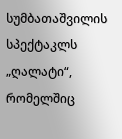სუმბათაშვილის სპექტაკლს „ღალატი“, რომელშიც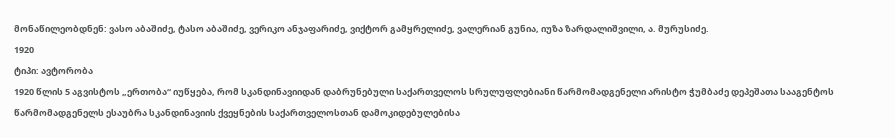მონაწილეობდნენ: ვასო აბაშიძე, ტასო აბაშიძე, ვერიკო ანჯაფარიძე, ვიქტორ გამყრელიძე, ვალერიან გუნია, იუზა ზარდალიშვილი, ა. მურუსიძე.
1920
ტიპი: ავტორობა
1920 წლის 5 აგვისტოს „ერთობა“ იუწყება, რომ სკანდინავიიდან დაბრუნებული საქართველოს სრულუფლებიანი წარმომადგენელი არისტო ჭუმბაძე დეპეშათა სააგენტოს წარმომადგენელს ესაუბრა სკანდინავიის ქვეყნების საქართველოსთან დამოკიდებულებისა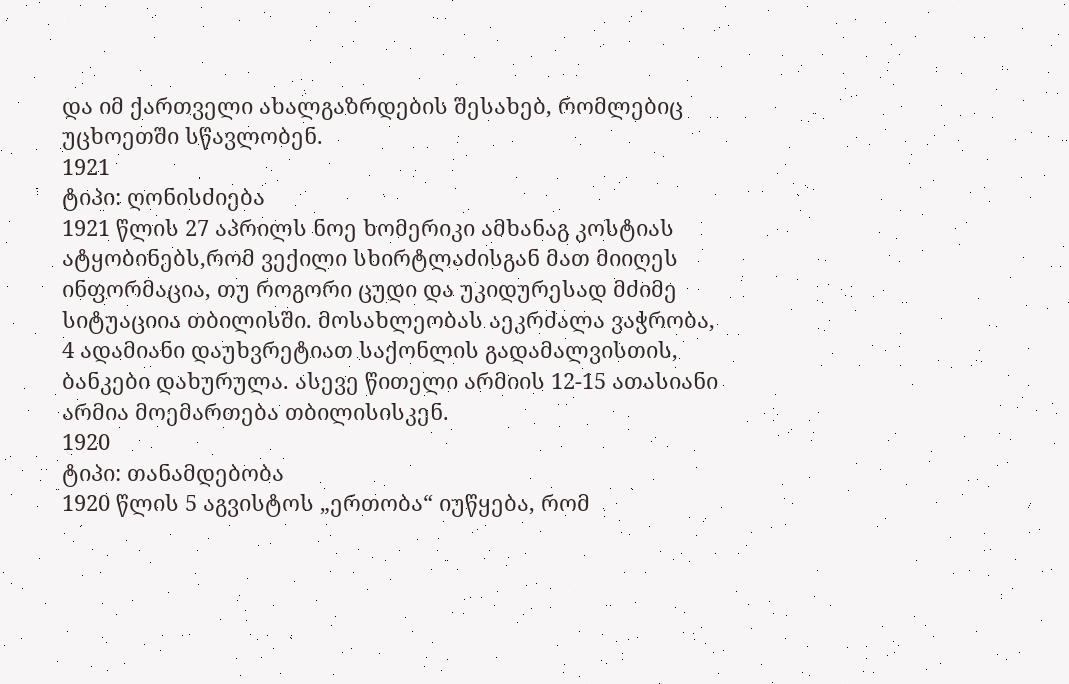და იმ ქართველი ახალგაზრდების შესახებ, რომლებიც უცხოეთში სწავლობენ.
1921
ტიპი: ღონისძიება
1921 წლის 27 აპრილს ნოე ხომერიკი ამხანაგ კოსტიას ატყობინებს,რომ ვექილი სხირტლაძისგან მათ მიიღეს ინფორმაცია, თუ როგორი ცუდი და უკიდურესად მძიმე სიტუაციია თბილისში. მოსახლეობას აეკრძალა ვაჭრობა, 4 ადამიანი დაუხვრეტიათ საქონლის გადამალვისთის, ბანკები დახურულა. ასევე წითელი არმიის 12-15 ათასიანი არმია მოემართება თბილისისკენ.
1920
ტიპი: თანამდებობა
1920 წლის 5 აგვისტოს „ერთობა“ იუწყება, რომ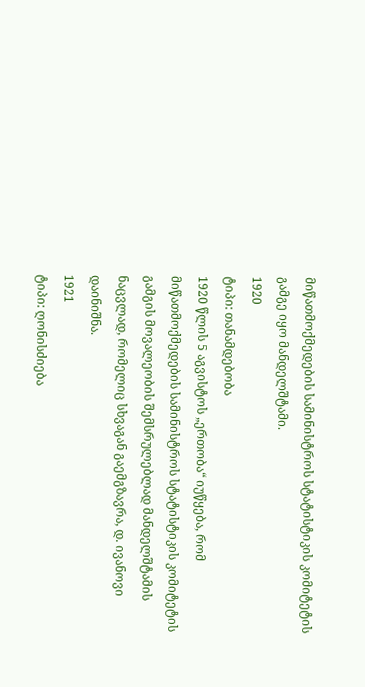მიწათმოქმედების სამინისტროს სტატისტიკის კომიტეტის გამგე იყო მანდელშტამი.
1920
ტიპი: თანამდებობა
1920 წლის 5 აგვისტოს „ერთობა“ იუწყება, რომ მიწათმოქმედების სამინისტროს სტატისტიკის კომიტეტის გამგის მოვალეობის შემსრულებლად მანდელშტამის ნაცვლად, რომელიც სხვაგან გაემგზავრა, დ. ივანოვი დაინიშნა.
1921
ტიპი: ღონისძიება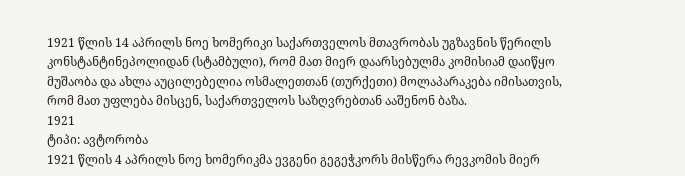1921 წლის 14 აპრილს ნოე ხომერიკი საქართველოს მთავრობას უგზავნის წერილს კონსტანტინეპოლიდან (სტამბული), რომ მათ მიერ დაარსებულმა კომისიამ დაიწყო მუშაობა და ახლა აუცილებელია ოსმალეთთან (თურქეთი) მოლაპარაკება იმისათვის, რომ მათ უფლება მისცენ, საქართველოს საზღვრებთან ააშენონ ბაზა.
1921
ტიპი: ავტორობა
1921 წლის 4 აპრილს ნოე ხომერიკმა ევგენი გეგეჭკორს მისწერა რევკომის მიერ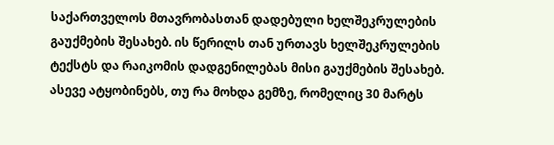საქართველოს მთავრობასთან დადებული ხელშეკრულების გაუქმების შესახებ. ის წერილს თან ურთავს ხელშეკრულების ტექსტს და რაიკომის დადგენილებას მისი გაუქმების შესახებ. ასევე ატყობინებს, თუ რა მოხდა გემზე, რომელიც 30 მარტს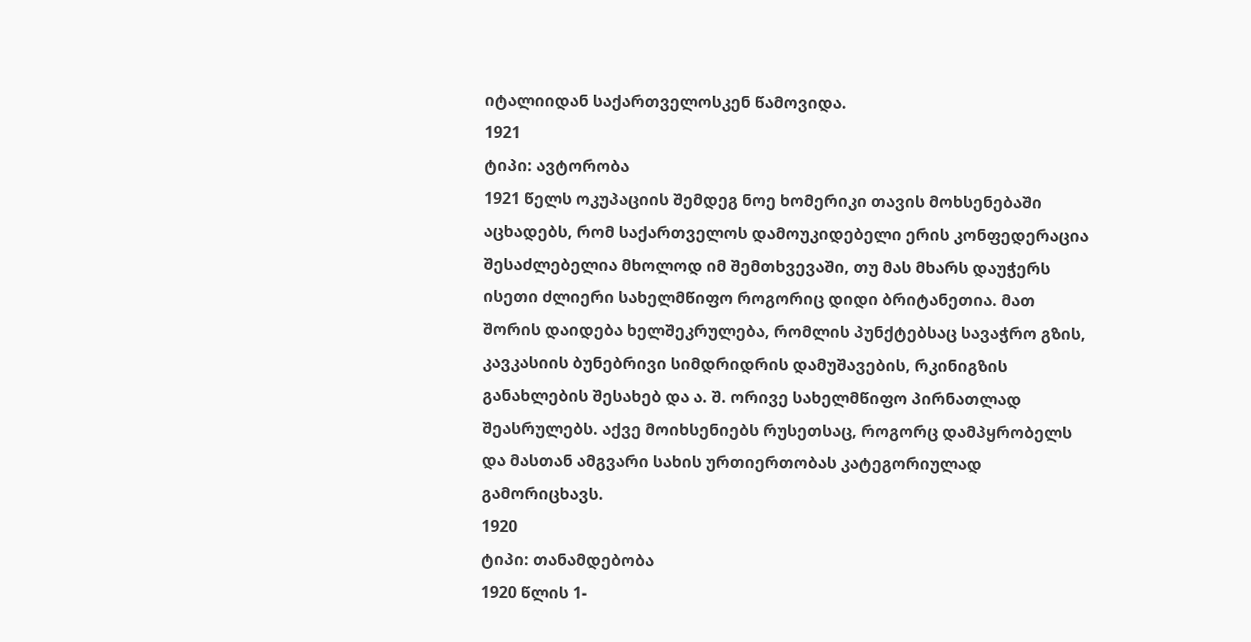იტალიიდან საქართველოსკენ წამოვიდა.
1921
ტიპი: ავტორობა
1921 წელს ოკუპაციის შემდეგ ნოე ხომერიკი თავის მოხსენებაში აცხადებს, რომ საქართველოს დამოუკიდებელი ერის კონფედერაცია შესაძლებელია მხოლოდ იმ შემთხვევაში, თუ მას მხარს დაუჭერს ისეთი ძლიერი სახელმწიფო როგორიც დიდი ბრიტანეთია. მათ შორის დაიდება ხელშეკრულება, რომლის პუნქტებსაც სავაჭრო გზის, კავკასიის ბუნებრივი სიმდრიდრის დამუშავების, რკინიგზის განახლების შესახებ და ა. შ. ორივე სახელმწიფო პირნათლად შეასრულებს. აქვე მოიხსენიებს რუსეთსაც, როგორც დამპყრობელს და მასთან ამგვარი სახის ურთიერთობას კატეგორიულად გამორიცხავს.
1920
ტიპი: თანამდებობა
1920 წლის 1-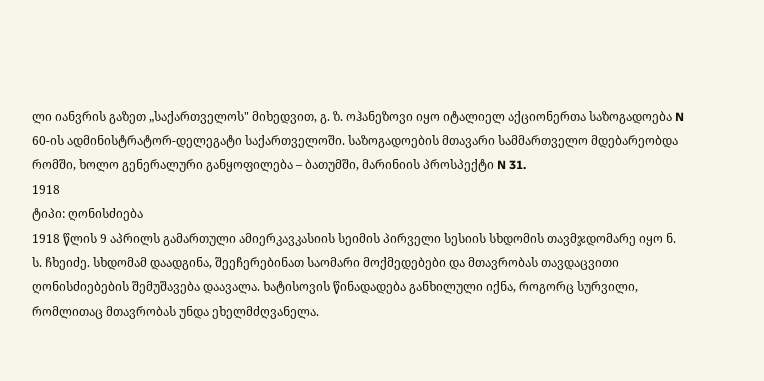ლი იანვრის გაზეთ „საქართველოს" მიხედვით, გ. ზ. ოჰანეზოვი იყო იტალიელ აქციონერთა საზოგადოება N 60-ის ადმინისტრატორ-დელეგატი საქართველოში. საზოგადოების მთავარი სამმართველო მდებარეობდა რომში, ხოლო გენერალური განყოფილება – ბათუმში, მარინიის პროსპექტი N 31.
1918
ტიპი: ღონისძიება
1918 წლის 9 აპრილს გამართული ამიერკავკასიის სეიმის პირველი სესიის სხდომის თავმჯდომარე იყო ნ. ს. ჩხეიძე. სხდომამ დაადგინა, შეეჩერებინათ საომარი მოქმედებები და მთავრობას თავდაცვითი ღონისძიებების შემუშავება დაავალა. ხატისოვის წინადადება განხილული იქნა, როგორც სურვილი, რომლითაც მთავრობას უნდა ეხელმძღვანელა.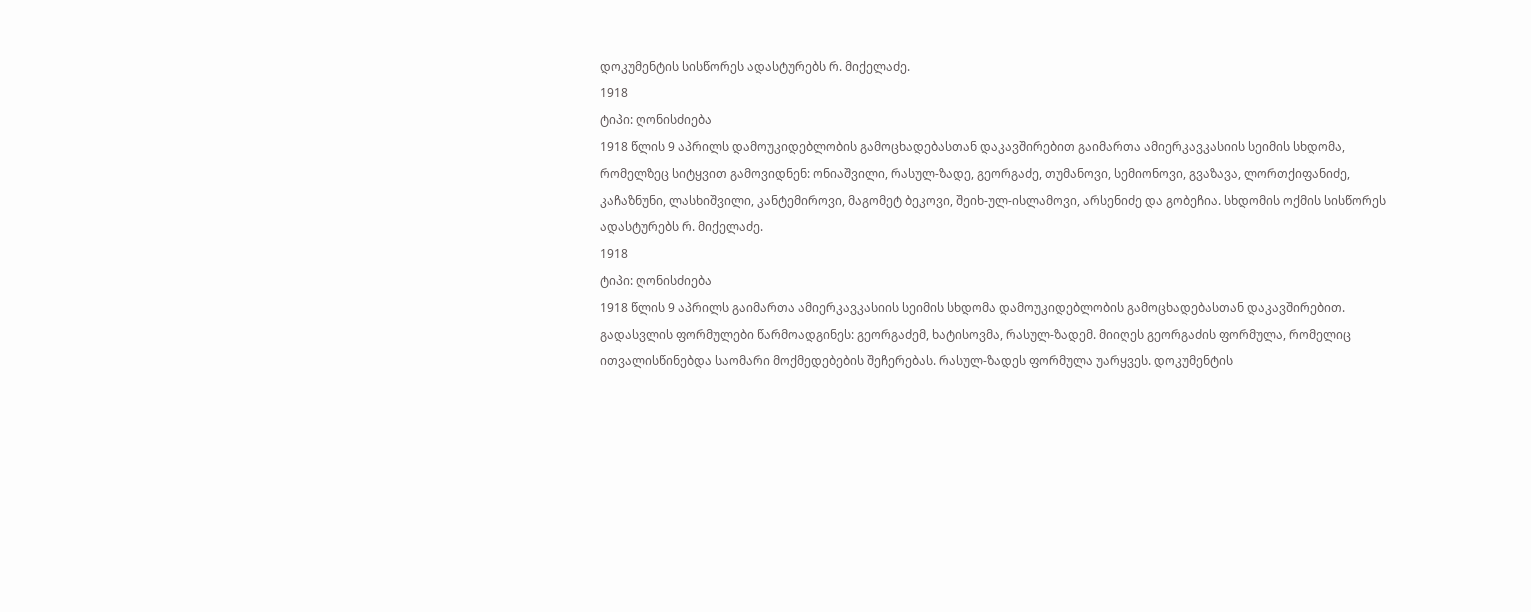დოკუმენტის სისწორეს ადასტურებს რ. მიქელაძე.
1918
ტიპი: ღონისძიება
1918 წლის 9 აპრილს დამოუკიდებლობის გამოცხადებასთან დაკავშირებით გაიმართა ამიერკავკასიის სეიმის სხდომა, რომელზეც სიტყვით გამოვიდნენ: ონიაშვილი, რასულ-ზადე, გეორგაძე, თუმანოვი, სემიონოვი, გვაზავა, ლორთქიფანიძე, კაჩაზნუნი, ლასხიშვილი, კანტემიროვი, მაგომეტ ბეკოვი, შეიხ-ულ-ისლამოვი, არსენიძე და გობეჩია. სხდომის ოქმის სისწორეს ადასტურებს რ. მიქელაძე.
1918
ტიპი: ღონისძიება
1918 წლის 9 აპრილს გაიმართა ამიერკავკასიის სეიმის სხდომა დამოუკიდებლობის გამოცხადებასთან დაკავშირებით. გადასვლის ფორმულები წარმოადგინეს: გეორგაძემ, ხატისოვმა, რასულ-ზადემ. მიიღეს გეორგაძის ფორმულა, რომელიც ითვალისწინებდა საომარი მოქმედებების შეჩერებას. რასულ-ზადეს ფორმულა უარყვეს. დოკუმენტის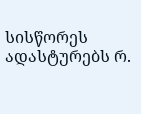სისწორეს ადასტურებს რ.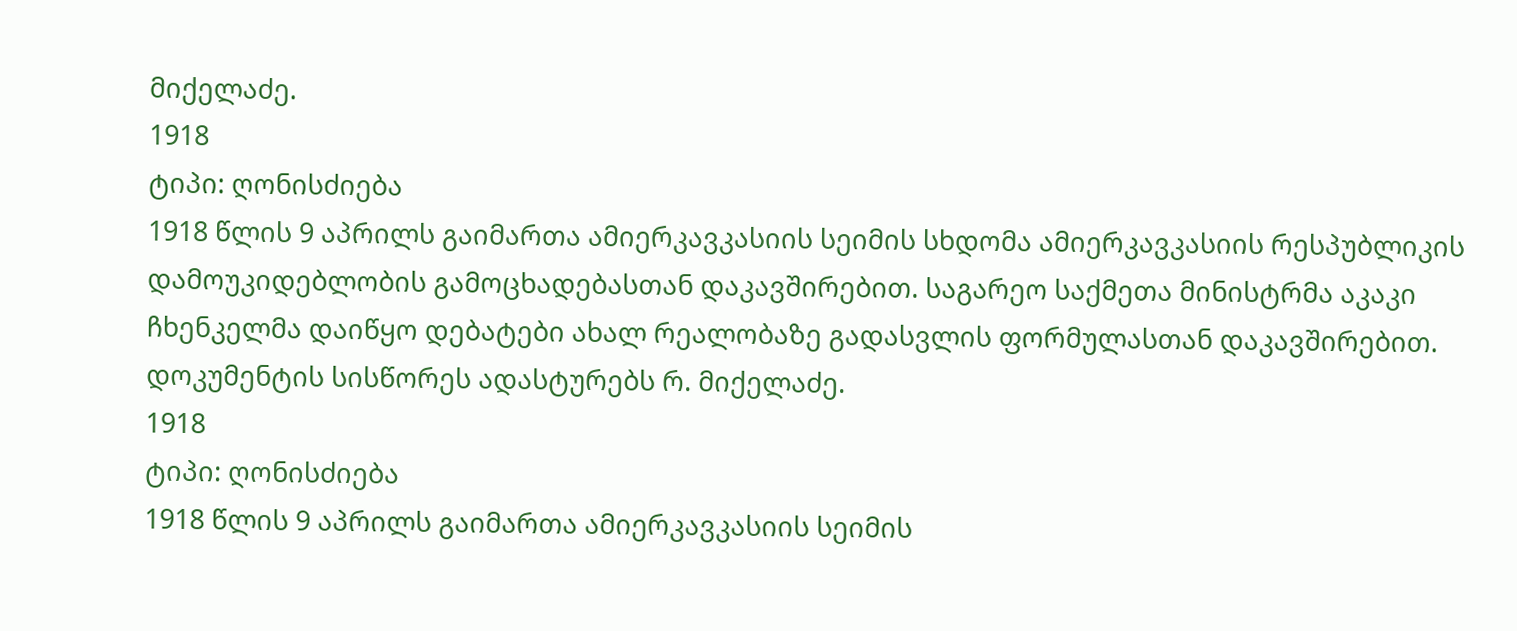მიქელაძე.
1918
ტიპი: ღონისძიება
1918 წლის 9 აპრილს გაიმართა ამიერკავკასიის სეიმის სხდომა ამიერკავკასიის რესპუბლიკის დამოუკიდებლობის გამოცხადებასთან დაკავშირებით. საგარეო საქმეთა მინისტრმა აკაკი ჩხენკელმა დაიწყო დებატები ახალ რეალობაზე გადასვლის ფორმულასთან დაკავშირებით. დოკუმენტის სისწორეს ადასტურებს რ. მიქელაძე.
1918
ტიპი: ღონისძიება
1918 წლის 9 აპრილს გაიმართა ამიერკავკასიის სეიმის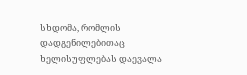სხდომა, რომლის დადგენილებითაც ხელისუფლებას დაევალა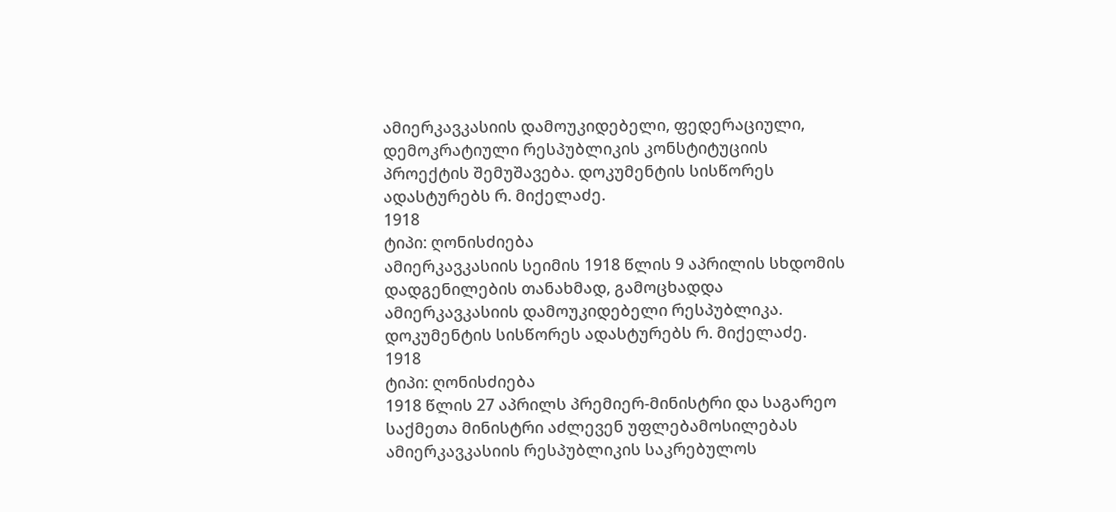ამიერკავკასიის დამოუკიდებელი, ფედერაციული, დემოკრატიული რესპუბლიკის კონსტიტუციის პროექტის შემუშავება. დოკუმენტის სისწორეს ადასტურებს რ. მიქელაძე.
1918
ტიპი: ღონისძიება
ამიერკავკასიის სეიმის 1918 წლის 9 აპრილის სხდომის დადგენილების თანახმად, გამოცხადდა ამიერკავკასიის დამოუკიდებელი რესპუბლიკა. დოკუმენტის სისწორეს ადასტურებს რ. მიქელაძე.
1918
ტიპი: ღონისძიება
1918 წლის 27 აპრილს პრემიერ-მინისტრი და საგარეო საქმეთა მინისტრი აძლევენ უფლებამოსილებას ამიერკავკასიის რესპუბლიკის საკრებულოს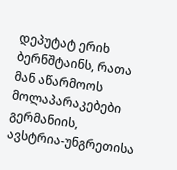დეპუტატ ერიხ ბერნშტაინს, რათა მან აწარმოოს მოლაპარაკებები გერმანიის, ავსტრია-უნგრეთისა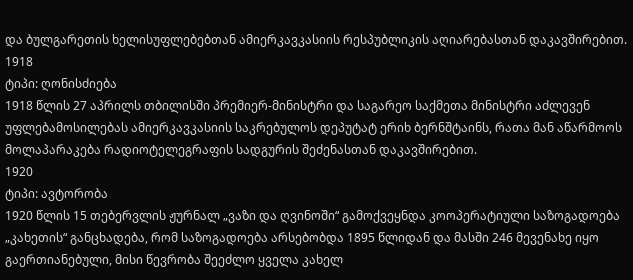და ბულგარეთის ხელისუფლებებთან ამიერკავკასიის რესპუბლიკის აღიარებასთან დაკავშირებით.
1918
ტიპი: ღონისძიება
1918 წლის 27 აპრილს თბილისში პრემიერ-მინისტრი და საგარეო საქმეთა მინისტრი აძლევენ უფლებამოსილებას ამიერკავკასიის საკრებულოს დეპუტატ ერიხ ბერნშტაინს, რათა მან აწარმოოს მოლაპარაკება რადიოტელეგრაფის სადგურის შეძენასთან დაკავშირებით.
1920
ტიპი: ავტორობა
1920 წლის 15 თებერვლის ჟურნალ „ვაზი და ღვინოში“ გამოქვეყნდა კოოპერატიული საზოგადოება „კახეთის“ განცხადება, რომ საზოგადოება არსებობდა 1895 წლიდან და მასში 246 მევენახე იყო გაერთიანებული, მისი წევრობა შეეძლო ყველა კახელ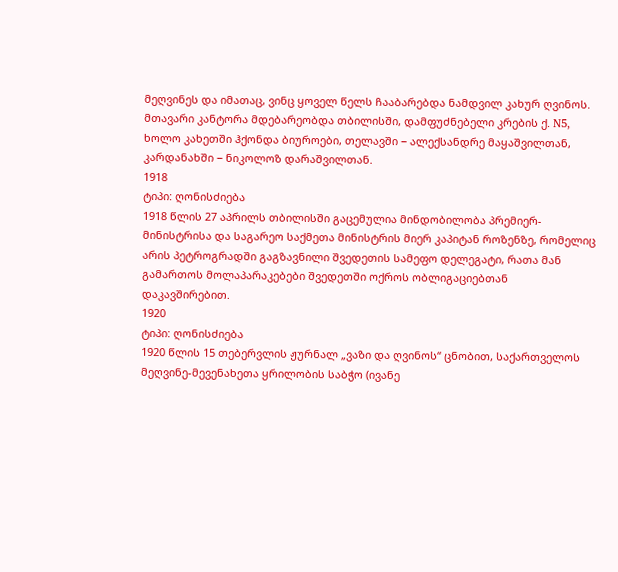მეღვინეს და იმათაც, ვინც ყოველ წელს ჩააბარებდა ნამდვილ კახურ ღვინოს. მთავარი კანტორა მდებარეობდა თბილისში, დამფუძნებელი კრების ქ. N5, ხოლო კახეთში ჰქონდა ბიუროები, თელავში − ალექსანდრე მაყაშვილთან, კარდანახში − ნიკოლოზ დარაშვილთან.
1918
ტიპი: ღონისძიება
1918 წლის 27 აპრილს თბილისში გაცემულია მინდობილობა პრემიერ-მინისტრისა და საგარეო საქმეთა მინისტრის მიერ კაპიტან როზენზე, რომელიც არის პეტროგრადში გაგზავნილი შვედეთის სამეფო დელეგატი, რათა მან გამართოს მოლაპარაკებები შვედეთში ოქროს ობლიგაციებთან დაკავშირებით.
1920
ტიპი: ღონისძიება
1920 წლის 15 თებერვლის ჟურნალ „ვაზი და ღვინოს“ ცნობით, საქართველოს მეღვინე-მევენახეთა ყრილობის საბჭო (ივანე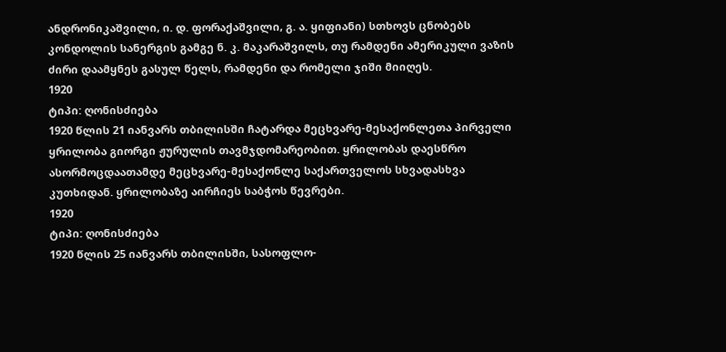ანდრონიკაშვილი, ი. დ. ფორაქაშვილი, გ. ა. ყიფიანი) სთხოვს ცნობებს კონდოლის სანერგის გამგე ნ. კ. მაკარაშვილს, თუ რამდენი ამერიკული ვაზის ძირი დაამყნეს გასულ წელს, რამდენი და რომელი ჯიში მიიღეს.
1920
ტიპი: ღონისძიება
1920 წლის 21 იანვარს თბილისში ჩატარდა მეცხვარე-მესაქონლეთა პირველი ყრილობა გიორგი ჟურულის თავმჯდომარეობით. ყრილობას დაესწრო ასორმოცდაათამდე მეცხვარე-მესაქონლე საქართველოს სხვადასხვა კუთხიდან. ყრილობაზე აირჩიეს საბჭოს წევრები.
1920
ტიპი: ღონისძიება
1920 წლის 25 იანვარს თბილისში, სასოფლო-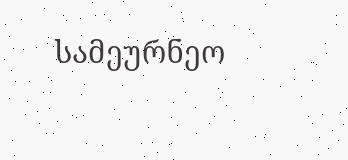სამეურნეო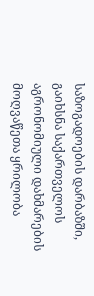საზოგადოების დარბაზში, გაიხსნა საქართველოს აგრონომიული დახმარების მოღვაწეთა ყრილობა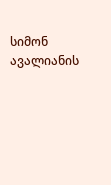სიმონ ავალიანის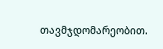თავმჯდომარეობით.